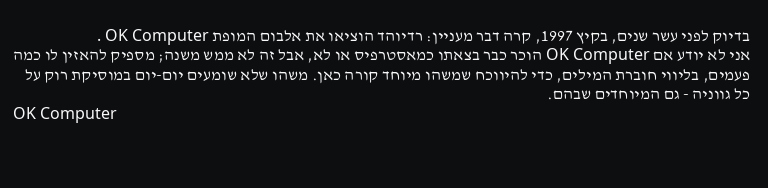בדיוק לפני עשר שנים, בקיץ 1997, קרה דבר מעניין: רדיוהד הוציאו את אלבום המופת OK Computer .
אני לא יודע אם OK Computer הוכר כבר בצאתו כמאסטרפיס או לא, אבל זה לא ממש משנה; מספיק להאזין לו כמה פעמים, בליווי חוברת המילים, כדי להיווכח שמשהו מיוחד קורה כאן. משהו שלא שומעים יום-יום במוסיקת רוק על כל גווניה - גם המיוחדים שבהם.
OK Computer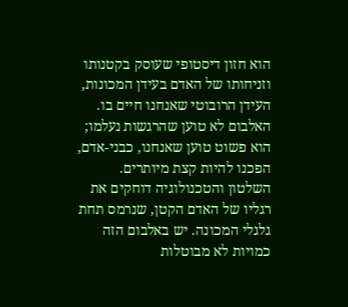הוא חזון דיסטופי שעוסק בקטנותו וזניחותו של האדם בעידן המכונות, העידן הרובוטי שאנחנו חיים בו. האלבום לא טוען שהרגשות נעלמו; הוא פשוט טוען שאנחנו, כבני-אדם, הפכנו להיות קצת מיותרים. השלטון והטכנולוגיה דוחקים את רגליו של האדם הקטן, שנרמס תחת גלגלי המכונה. יש באלבום הזה כמויות לא מבוטלות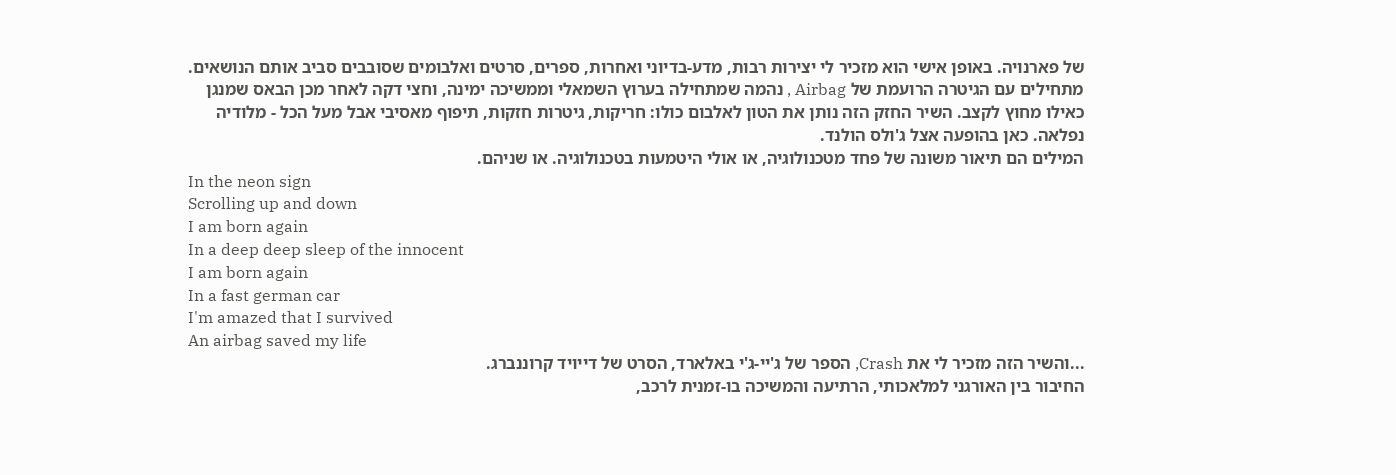של פארנויה. באופן אישי הוא מזכיר לי יצירות רבות, מדע-בדיוני ואחרות, ספרים, סרטים ואלבומים שסובבים סביב אותם הנושאים.
מתחילים עם הגיטרה הרועמת של Airbag , נהמה שמתחילה בערוץ השמאלי וממשיכה ימינה, וחצי דקה לאחר מכן הבאס שמנגן כאילו מחוץ לקצב. השיר החזק הזה נותן את הטון לאלבום כולו: חריקות, גיטרות חזקות, תיפוף מאסיבי אבל מעל הכל - מלודיה נפלאה. כאן בהופעה אצל ג'ולס הולנד.
המילים הם תיאור משונה של פחד מטכנולוגיה, או אולי היטמעות בטכנולוגיה. או שניהם.
In the neon sign
Scrolling up and down
I am born again
In a deep deep sleep of the innocent
I am born again
In a fast german car
I'm amazed that I survived
An airbag saved my life
...והשיר הזה מזכיר לי את Crash, הספר של ג'יי-ג'י באלארד, הסרט של דייויד קרוננברג.
החיבור בין האורגני למלאכותי, הרתיעה והמשיכה בו-זמנית לרכב,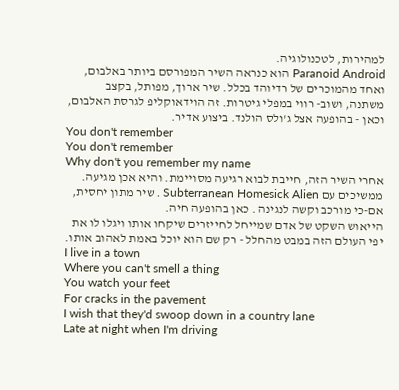למהירות, לטכנולוגיה.
Paranoid Android הוא כנראה השיר המפורסם ביותר באלבום, ואחד מהמוכרים של רדיוהד בכלל. שיר ארוך, מפותל, בקצב משתנה, ושוב- רווי במפלי גיטרות. זה הוידאוקליפ לגרסת האלבום, וכאן - בהופעה אצל ג'ולס הולנד. ביצוע אדיר.
You don't remember
You don't remember
Why don't you remember my name
אחרי השיר הזה, חייבת לבוא רגיעה מסויימת. והיא אכן מגיעה. ממשיכים עם Subterranean Homesick Alien . שיר מתון יחסית, אם-כי מורכב וקשה לנגינה . כאן בהופעה חיה.
הייאוש השקט של אדם שמייחל לחייזרים שיקחו אותו ויגלו לו את יפי העולם הזה במבט מהחלל - רק שם הוא יוכל באמת לאהוב אותו.
I live in a town
Where you can't smell a thing
You watch your feet
For cracks in the pavement
I wish that they'd swoop down in a country lane
Late at night when I'm driving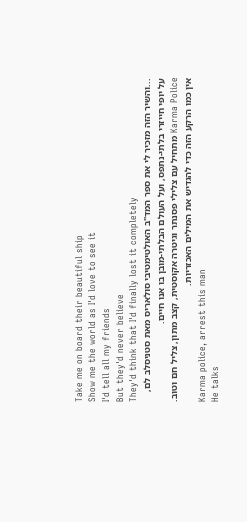Take me on board their beautiful ship
Show me the world as I'd love to see it
I'd tell all my friends
But they'd never believe
They'd think that I'd finally lost it completely
...והשיר הזה מזכיר לי את ספר המד"ב האולטימטיבי סולאריס מאת סטניסלב לם, על יופי חייזרי בלתי-נתפס, ועל העולם הבלתי-מובן בו אנו חיים.
Karma Police מתחיל עם צלילי פסנתר וגיטרה אקוסטית, קצב מתון, צליל חם וטוב. אין כמו הרקע הזה כדי להגדיש את המילים האכזריות.
Karma police, arrest this man
He talks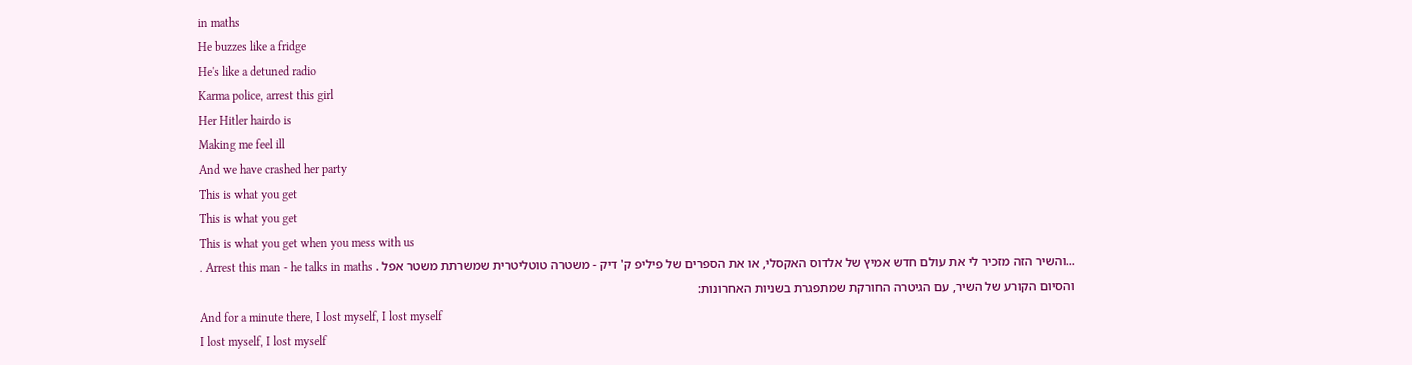in maths
He buzzes like a fridge
He's like a detuned radio
Karma police, arrest this girl
Her Hitler hairdo is
Making me feel ill
And we have crashed her party
This is what you get
This is what you get
This is what you get when you mess with us
...והשיר הזה מזכיר לי את עולם חדש אמיץ של אלדוס האקסלי, או את הספרים של פיליפ ק' דיק - משטרה טוטליטרית שמשרתת משטר אפל . Arrest this man - he talks in maths .
והסיום הקורע של השיר, עם הגיטרה החורקת שמתפגרת בשניות האחרונות:
And for a minute there, I lost myself, I lost myself
I lost myself, I lost myself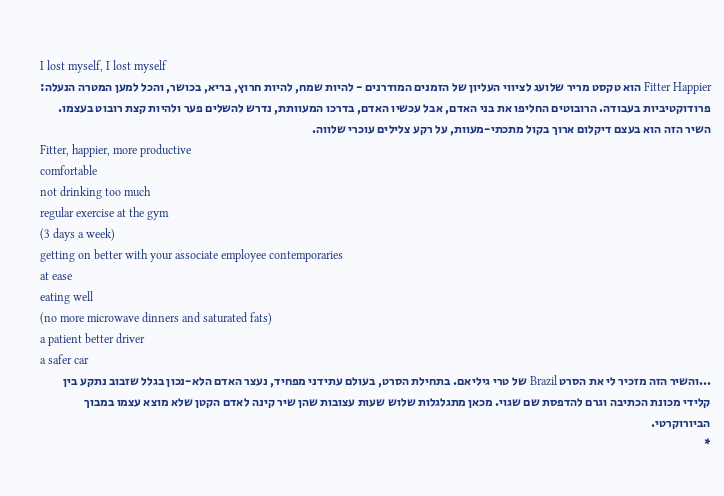I lost myself, I lost myself
Fitter Happier הוא טקסט מריר שלועג לציווי העליון של הזמנים המודרנים - להיות שמח, להיות חרוץ, בריא, בכושר, והכל למען המטרה הנעלה: פרודוקטיביות בעבודה. הרובוטים החליפו את בני האדם, אבל עכשיו האדם, בדרכו המעוותת, נדרש להשלים פער ולהיות קצת רובוט בעצמו. השיר הזה הוא בעצם דיקלום ארוך בקול מתכתי-מעוות, על רקע צלילים עוכרי שלווה.
Fitter, happier, more productive
comfortable
not drinking too much
regular exercise at the gym
(3 days a week)
getting on better with your associate employee contemporaries
at ease
eating well
(no more microwave dinners and saturated fats)
a patient better driver
a safer car
...והשיר הזה מזכיר לי את הסרט Brazil של טרי גיליאם. בתחילת הסרט, בעולם עתידני מפחיד, נעצר האדם הלא-נכון בגלל שזבוב נתקע בין קלידי מכונת הכתיבה וגרם להדפסת שם שגוי. מכאן מתגלגלות שלוש שעות עצובות שהן שיר קינה לאדם הקטן שלא מוצא עצמו במבוך הביורוקרטי.
*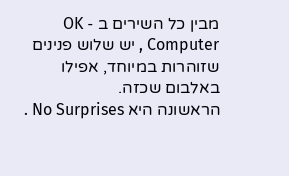מבין כל השירים ב - OK Computer , יש שלוש פנינים שזוהרות במיוחד, אפילו באלבום שכזה.
הראשונה היא No Surprises .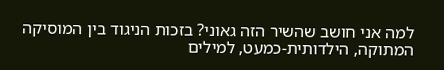למה אני חושב שהשיר הזה גאוני? בזכות הניגוד בין המוסיקה המתוקה, הילדותית-כמעט, למילים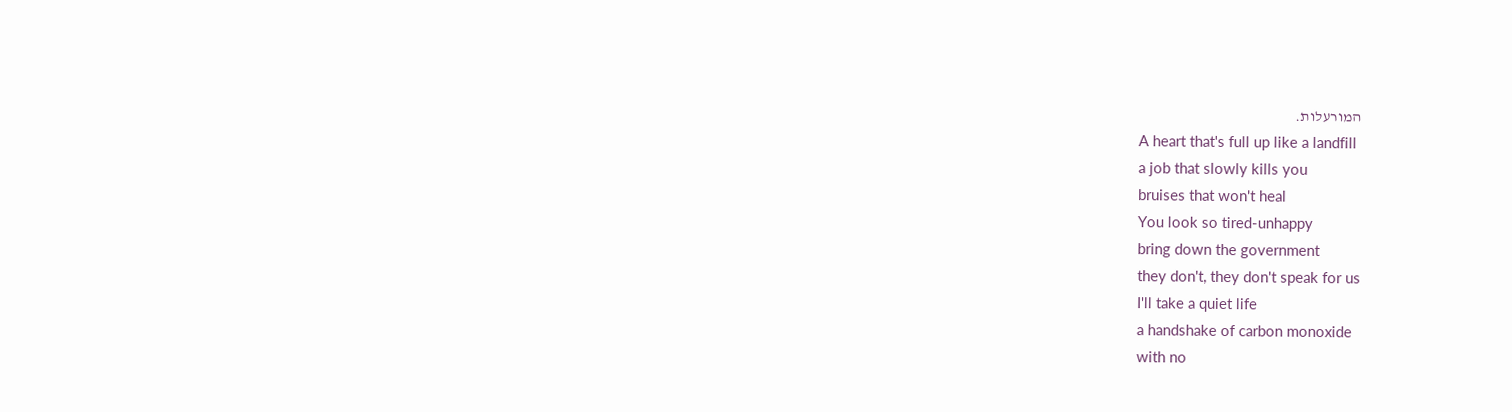המורעלות.
A heart that's full up like a landfill
a job that slowly kills you
bruises that won't heal
You look so tired-unhappy
bring down the government
they don't, they don't speak for us
I'll take a quiet life
a handshake of carbon monoxide
with no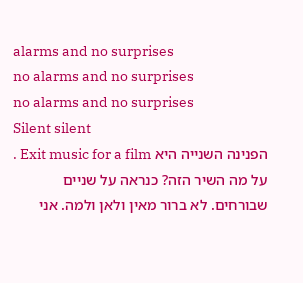alarms and no surprises
no alarms and no surprises
no alarms and no surprises
Silent silent
הפנינה השנייה היא Exit music for a film . על מה השיר הזה? כנראה על שניים שבורחים. לא ברור מאין ולאן ולמה. אני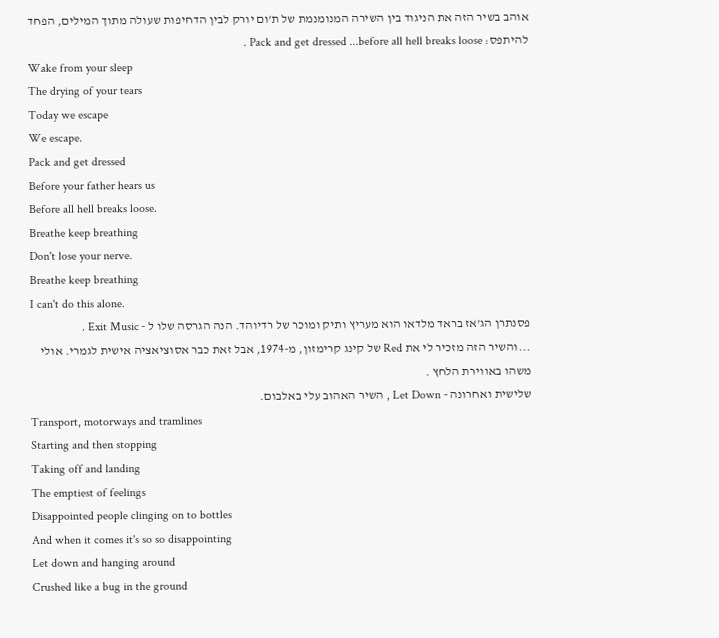אוהב בשיר הזה את הניגוד בין השירה המנומנמת של ת'ום יורק לבין הדחיפות שעולה מתוך המילים, הפחד להיתפס: Pack and get dressed ...before all hell breaks loose .
Wake from your sleep
The drying of your tears
Today we escape
We escape.
Pack and get dressed
Before your father hears us
Before all hell breaks loose.
Breathe keep breathing
Don't lose your nerve.
Breathe keep breathing
I can't do this alone.
פסנתרן הג'אז בראד מלדאו הוא מעריץ ותיק ומוכר של רדיוהד. הנה הגרסה שלו ל - Exit Music .
...והשיר הזה מזכיר לי את Red של קינג קרימזון, מ-1974, אבל זאת כבר אסוציאציה אישית לגמרי. אולי משהו באווירת הלחץ .
שלישית ואחרונה - Let Down , השיר האהוב עלי באלבום.
Transport, motorways and tramlines
Starting and then stopping
Taking off and landing
The emptiest of feelings
Disappointed people clinging on to bottles
And when it comes it's so so disappointing
Let down and hanging around
Crushed like a bug in the ground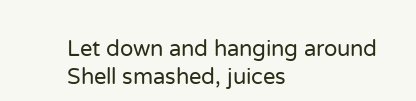Let down and hanging around
Shell smashed, juices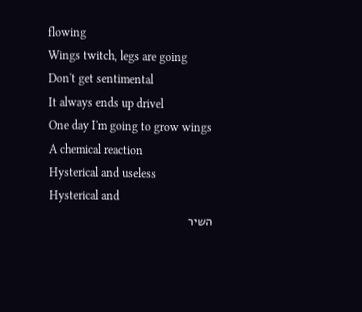flowing
Wings twitch, legs are going
Don't get sentimental
It always ends up drivel
One day I'm going to grow wings
A chemical reaction
Hysterical and useless
Hysterical and
השיר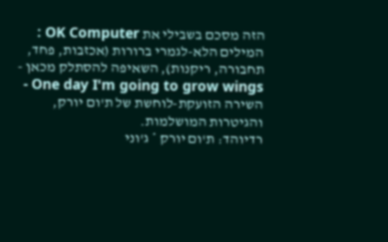הזה מסכם בשבילי את OK Computer : המילים הלא-לגמרי ברורות (אכזבות, פחד, תחבורה, ריקנות), השאיפה להסתלק מכאן - One day I'm going to grow wings - השירה הזועקת-לוחשת של ת'ום יורק, והגיטרות המושלמות.
רדיוהד: ת'ום יורק * ג'וני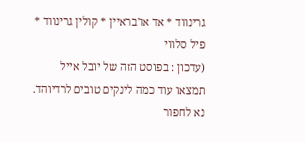גרינווד * אד או'בראיין * קולין גרינווד * פיל סלווי
(עדכון : בפוסט הזה של יובל אייל תמצאו עוד כמה לינקים טובים לרדיוהד. נא לחפור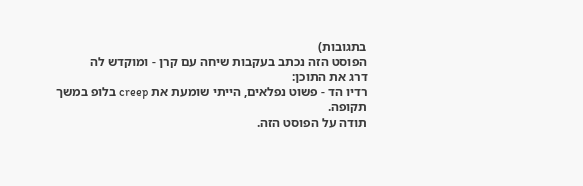בתגובות)
הפוסט הזה נכתב בעקבות שיחה עם קרן - ומוקדש לה
דרג את התוכן:
רדיו הד - פשוט נפלאים, הייתי שומעת את creep בלופ במשך תקופה.
תודה על הפוסט הזה.